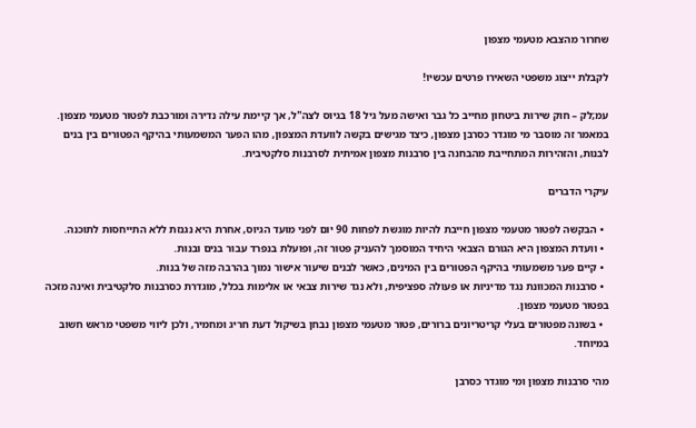שחרור מהצבא מטעמי מצפון

לקבלת ייצוג משפטי השאירו פרטים עכשיו!

עמ;לק – חוק שירות ביטחון מחייב כל גבר ואישה מעל גיל 18 בגיוס לצה"ל, אך קיימת עילה נדירה ומורכבת לפטור מטעמי מצפון. במאמר זה מוסבר מי מוגדר כסרבן מצפון, כיצד מגישים בקשה לוועדת המצפון, מהו הפער המשמעותי בהיקף הפטורים בין בנים לבנות, והזהירות המתחייבת מהבחנה בין סרבנות מצפון אמיתית לסרבנות סלקטיבית.

עיקרי הדברים

  • הבקשה לפטור מטעמי מצפון חייבת להיות מוגשת לפחות 90 יום לפני מועד הגיוס, אחרת היא נגנזת ללא התייחסות לתוכנה.
  • וועדת המצפון היא הגורם הצבאי היחיד המוסמך להעניק פטור זה, ופועלת בנפרד עבור בנים ובנות.
  • קיים פער משמעותי בהיקף הפטורים בין המינים, כאשר לבנים שיעור אישור נמוך בהרבה מזה של בנות.
  • סרבנות המכוונת נגד מדיניות או פעולה ספציפית, ולא נגד שירות צבאי או אלימות בכלל, מוגדרת כסרבנות סלקטיבית ואינה מזכה בפטור מטעמי מצפון.
  • בשונה מפטורים בעלי קריטריונים ברורים, פטור מטעמי מצפון נבחן בשיקול דעת חריג ומחמיר, ולכן ליווי משפטי מראש חשוב במיוחד.

מהי סרבנות מצפון ומי מוגדר כסרבן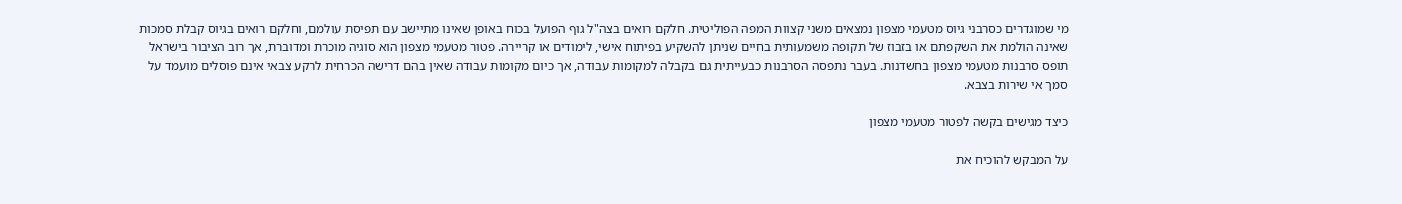מי שמוגדרים כסרבני גיוס מטעמי מצפון נמצאים משני קצוות המפה הפוליטית. חלקם רואים בצה"ל גוף הפועל בכוח באופן שאינו מתיישב עם תפיסת עולמם, וחלקם רואים בגיוס קבלת סמכות שאינה הולמת את השקפתם או בזבוז של תקופה משמעותית בחיים שניתן להשקיע בפיתוח אישי, לימודים או קריירה. פטור מטעמי מצפון הוא סוגיה מוכרת ומדוברת, אך רוב הציבור בישראל תופס סרבנות מטעמי מצפון בחשדנות. בעבר נתפסה הסרבנות כבעייתית גם בקבלה למקומות עבודה, אך כיום מקומות עבודה שאין בהם דרישה הכרחית לרקע צבאי אינם פוסלים מועמד על סמך אי שירות בצבא.

כיצד מגישים בקשה לפטור מטעמי מצפון

על המבקש להוכיח את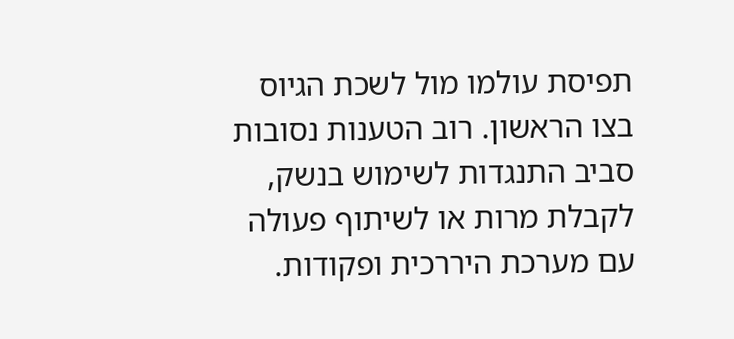תפיסת עולמו מול לשכת הגיוס בצו הראשון. רוב הטענות נסובות סביב התנגדות לשימוש בנשק, לקבלת מרות או לשיתוף פעולה עם מערכת היררכית ופקודות.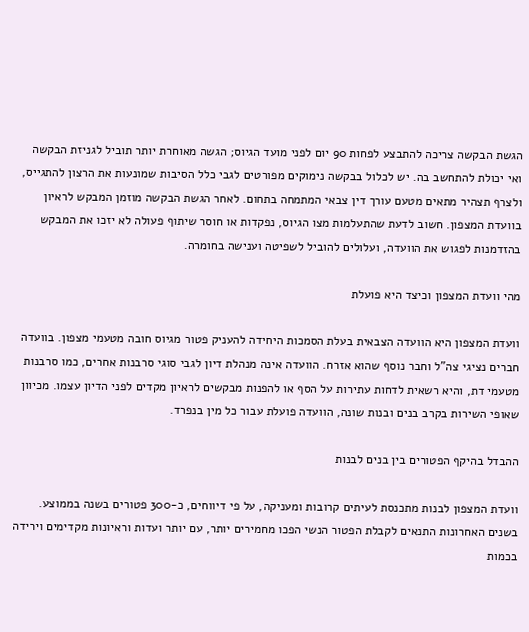הגשת הבקשה צריכה להתבצע לפחות 90 יום לפני מועד הגיוס; הגשה מאוחרת יותר תוביל לגניזת הבקשה ואי יכולת להתחשב בה. יש לכלול בבקשה נימוקים מפורטים לגבי כלל הסיבות שמונעות את הרצון להתגייס, ולצרף תצהיר מתאים מטעם עורך דין צבאי המתמחה בתחום. לאחר הגשת הבקשה מוזמן המבקש לראיון בוועדת המצפון. חשוב לדעת שהתעלמות מצו הגיוס, נפקדות או חוסר שיתוף פעולה לא יזכו את המבקש בהזדמנות לפגוש את הוועדה, ועלולים להוביל לשפיטה וענישה בחומרה.

מהי וועדת המצפון וכיצד היא פועלת

וועדת המצפון היא הוועדה הצבאית בעלת הסמכות היחידה להעניק פטור מגיוס חובה מטעמי מצפון. בוועדה חברים נציגי צה"ל וחבר נוסף שהוא אזרח. הוועדה אינה מנהלת דיון לגבי סוגי סרבנות אחרים, כמו סרבנות מטעמי דת, והיא רשאית לדחות עתירות על הסף או להפנות מבקשים לראיון מקדים לפני הדיון עצמו. מכיוון שאופי השירות בקרב בנים ובנות שונה, הוועדה פועלת עבור כל מין בנפרד.

ההבדל בהיקף הפטורים בין בנים לבנות

וועדת המצפון לבנות מתכנסת לעיתים קרובות ומעניקה, על פי דיווחים, כ-300 פטורים בשנה בממוצע. בשנים האחרונות התנאים לקבלת הפטור הנשי הפכו מחמירים יותר, עם יותר ועדות וראיונות מקדימים וירידה בכמות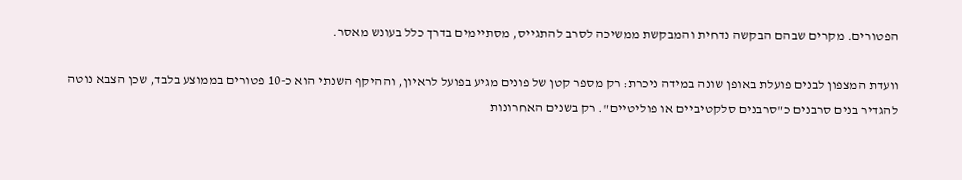הפטורים. מקרים שבהם הבקשה נדחית והמבקשת ממשיכה לסרב להתגייס, מסתיימים בדרך כלל בעונש מאסר.

וועדת המצפון לבנים פועלת באופן שונה במידה ניכרת: רק מספר קטן של פונים מגיע בפועל לראיון, וההיקף השנתי הוא כ-10 פטורים בממוצע בלבד, שכן הצבא נוטה להגדיר בנים סרבנים כ"סרבנים סלקטיביים או פוליטיים". רק בשנים האחרונות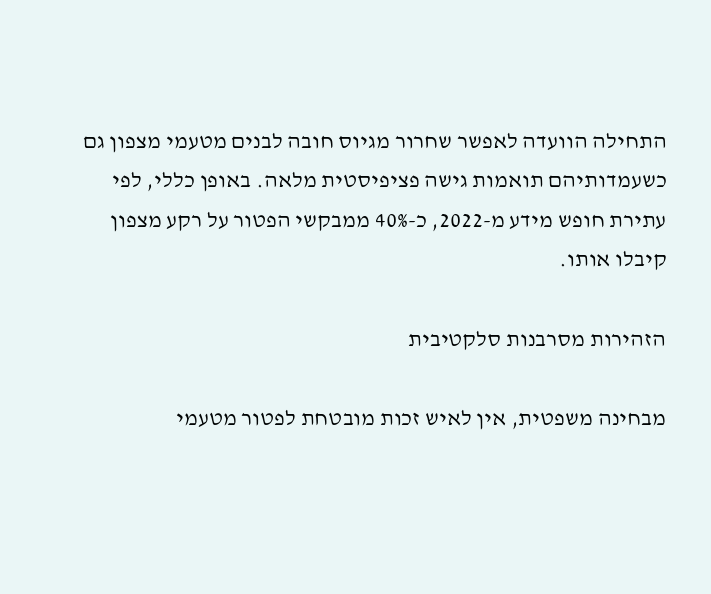התחילה הוועדה לאפשר שחרור מגיוס חובה לבנים מטעמי מצפון גם כשעמדותיהם תואמות גישה פציפיסטית מלאה. באופן כללי, לפי עתירת חופש מידע מ-2022, כ-40% ממבקשי הפטור על רקע מצפון קיבלו אותו.

הזהירות מסרבנות סלקטיבית

מבחינה משפטית, אין לאיש זכות מובטחת לפטור מטעמי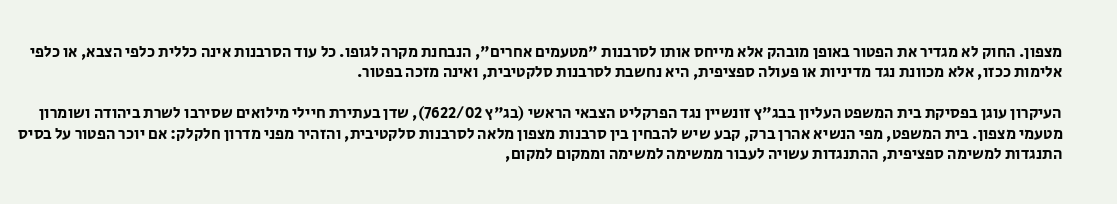מצפון. החוק לא מגדיר את הפטור באופן מובהק אלא מייחס אותו לסרבנות "מטעמים אחרים", הנבחנת מקרה לגופו. כל עוד הסרבנות אינה כללית כלפי הצבא, או כלפי אלימות ככזו, אלא מכוונת נגד מדיניות או פעולה ספציפית, היא נחשבת לסרבנות סלקטיבית, ואינה מזכה בפטור.

העיקרון עוגן בפסיקת בית המשפט העליון בבג"ץ זונשיין נגד הפרקליט הצבאי הראשי (בג"ץ 7622/02), שדן בעתירת חיילי מילואים שסירבו לשרת ביהודה ושומרון מטעמי מצפון. בית המשפט, מפי הנשיא אהרן ברק, קבע שיש להבחין בין סרבנות מצפון מלאה לסרבנות סלקטיבית, והזהיר מפני מדרון חלקלק: אם יוכר הפטור על בסיס התנגדות למשימה ספציפית, ההתנגדות עשויה לעבור ממשימה למשימה וממקום למקום,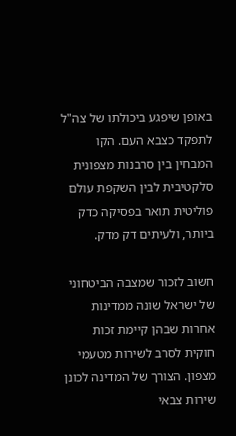באופן שיפגע ביכולתו של צה"ל לתפקד כצבא העם. הקו המבחין בין סרבנות מצפונית סלקטיבית לבין השקפת עולם פוליטית תואר בפסיקה כדק ביותר, ולעיתים דק מדק.

חשוב לזכור שמצבה הביטחוני של ישראל שונה ממדינות אחרות שבהן קיימת זכות חוקית לסרב לשירות מטעמי מצפון. הצורך של המדינה לכונן שירות צבאי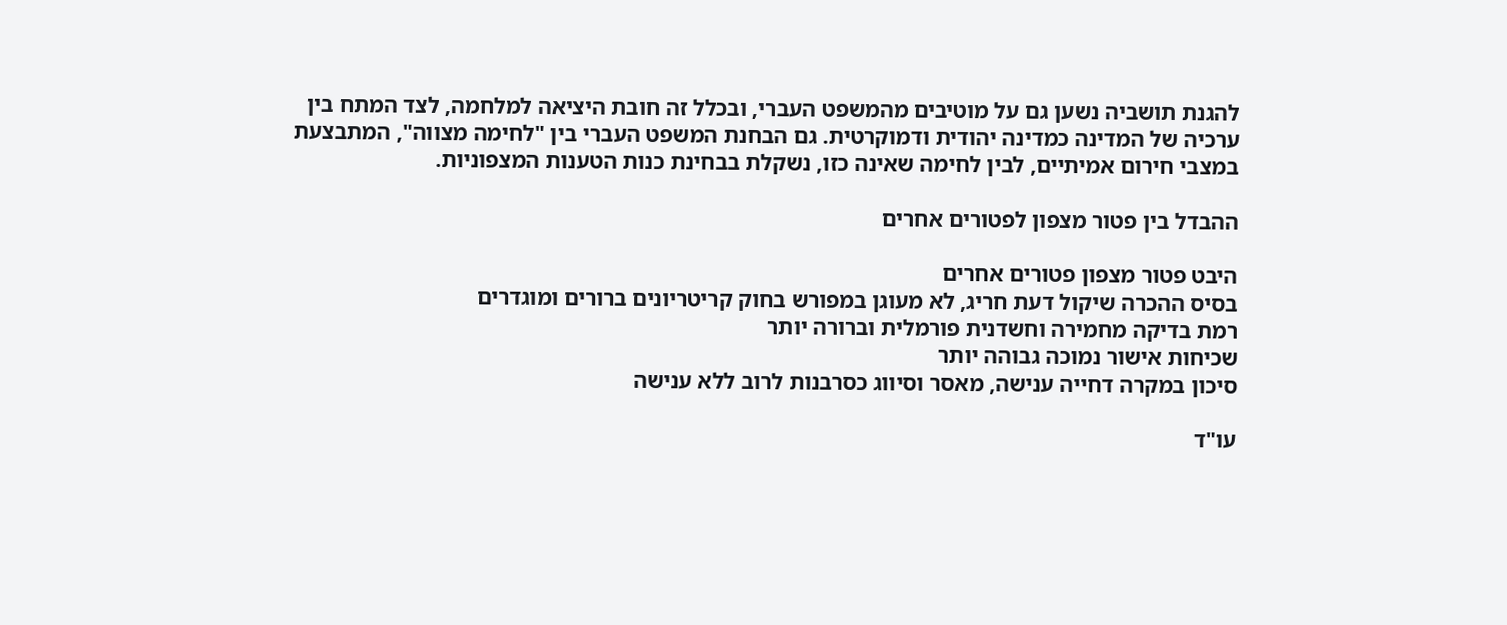להגנת תושביה נשען גם על מוטיבים מהמשפט העברי, ובכלל זה חובת היציאה למלחמה, לצד המתח בין ערכיה של המדינה כמדינה יהודית ודמוקרטית. גם הבחנת המשפט העברי בין "לחימה מצווה", המתבצעת במצבי חירום אמיתיים, לבין לחימה שאינה כזו, נשקלת בבחינת כנות הטענות המצפוניות.

ההבדל בין פטור מצפון לפטורים אחרים

היבט פטור מצפון פטורים אחרים
בסיס ההכרה שיקול דעת חריג, לא מעוגן במפורש בחוק קריטריונים ברורים ומוגדרים
רמת בדיקה מחמירה וחשדנית פורמלית וברורה יותר
שכיחות אישור נמוכה גבוהה יותר
סיכון במקרה דחייה ענישה, מאסר וסיווג כסרבנות לרוב ללא ענישה

עו"ד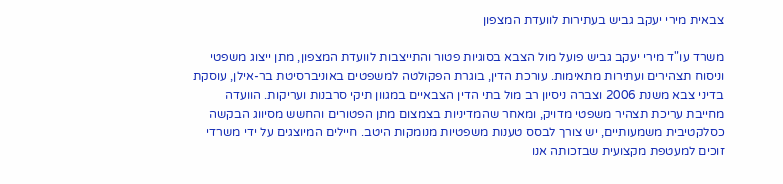צבאית מירי יעקב גביש בעתירות לוועדת המצפון

משרד עו"ד מירי יעקב גביש פועל מול הצבא בסוגיות פטור והתייצבות לוועדת המצפון, מתן ייצוג משפטי וניסוח תצהירים ועתירות מתאימות. עורכת הדין, בוגרת הפקולטה למשפטים באוניברסיטת בר-אילן, עוסקת בדיני צבא משנת 2006 וצברה ניסיון רב מול בתי הדין הצבאיים במגוון תיקי סרבנות ועריקות. הוועדה מחייבת עריכת תצהיר משפטי מדויק, ומאחר שהמדיניות בצמצום מתן הפטורים והחשש מסיווג הבקשה כסלקטיבית משמעותיים, יש צורך לבסס טענות משפטיות מנומקות היטב. חיילים המיוצגים על ידי משרדי זוכים למעטפת מקצועית שבזכותה אנו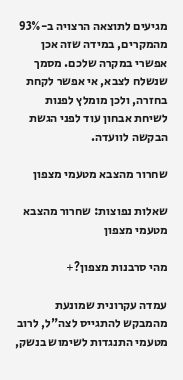מגיעים לתוצאה הרצויה ב-93% מהמקרים, במידה שזה אכן אפשרי במקרה שלכם. מסמך שנשלח לצבא, אי אפשר לקחת בחזרה, ולכן מומלץ לפנות לשיחת אבחון עוד לפני הגשת הבקשה לוועדה.

שחרור מהצבא מטעמי מצפון

שאלות נפוצות: שחרור מהצבא מטעמי מצפון

מהי סרבנות מצפון?+

עמדה עקרונית שמונעת מהמבקש להתגייס לצה"ל, לרוב מטעמי התנגדות לשימוש בנשק,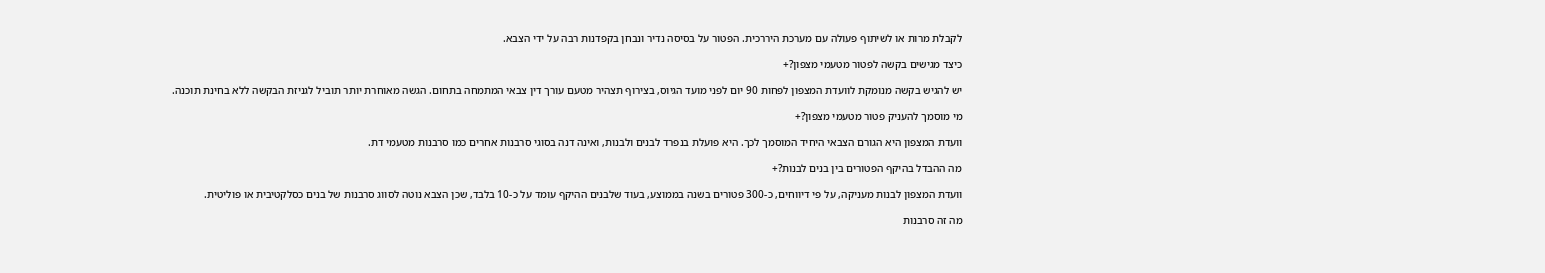לקבלת מרות או לשיתוף פעולה עם מערכת היררכית. הפטור על בסיסה נדיר ונבחן בקפדנות רבה על ידי הצבא.

כיצד מגישים בקשה לפטור מטעמי מצפון?+

יש להגיש בקשה מנומקת לוועדת המצפון לפחות 90 יום לפני מועד הגיוס, בצירוף תצהיר מטעם עורך דין צבאי המתמחה בתחום. הגשה מאוחרת יותר תוביל לגניזת הבקשה ללא בחינת תוכנה.

מי מוסמך להעניק פטור מטעמי מצפון?+

וועדת המצפון היא הגורם הצבאי היחיד המוסמך לכך. היא פועלת בנפרד לבנים ולבנות, ואינה דנה בסוגי סרבנות אחרים כמו סרבנות מטעמי דת.

מה ההבדל בהיקף הפטורים בין בנים לבנות?+

וועדת המצפון לבנות מעניקה, על פי דיווחים, כ-300 פטורים בשנה בממוצע, בעוד שלבנים ההיקף עומד על כ-10 בלבד, שכן הצבא נוטה לסווג סרבנות של בנים כסלקטיבית או פוליטית.

מה זה סרבנות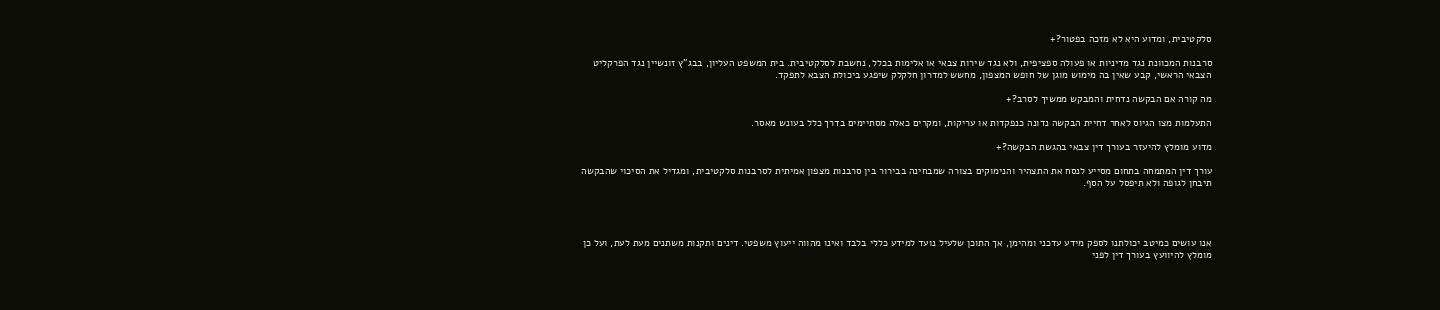סלקטיבית, ומדוע היא לא מזכה בפטור?+

סרבנות המכוונת נגד מדיניות או פעולה ספציפית, ולא נגד שירות צבאי או אלימות בכלל, נחשבת לסלקטיבית. בית המשפט העליון, בבג"ץ זונשיין נגד הפרקליט הצבאי הראשי, קבע שאין בה מימוש מוגן של חופש המצפון, מחשש למדרון חלקלק שיפגע ביכולת הצבא לתפקד.

מה קורה אם הבקשה נדחית והמבקש ממשיך לסרב?+

התעלמות מצו הגיוס לאחר דחיית הבקשה נדונה כנפקדות או עריקות, ומקרים כאלה מסתיימים בדרך כלל בעונש מאסר.

מדוע מומלץ להיעזר בעורך דין צבאי בהגשת הבקשה?+

עורך דין המתמחה בתחום מסייע לנסח את התצהיר והנימוקים בצורה שמבחינה בבירור בין סרבנות מצפון אמיתית לסרבנות סלקטיבית, ומגדיל את הסיכוי שהבקשה תיבחן לגופה ולא תיפסל על הסף.




אנו עושים כמיטב יכולתנו לספק מידע עדכני ומהימן, אך התוכן שלעיל נועד למידע כללי בלבד ואינו מהווה ייעוץ משפטי. דינים ותקנות משתנים מעת לעת, ועל כן מומלץ להיוועץ בעורך דין לפני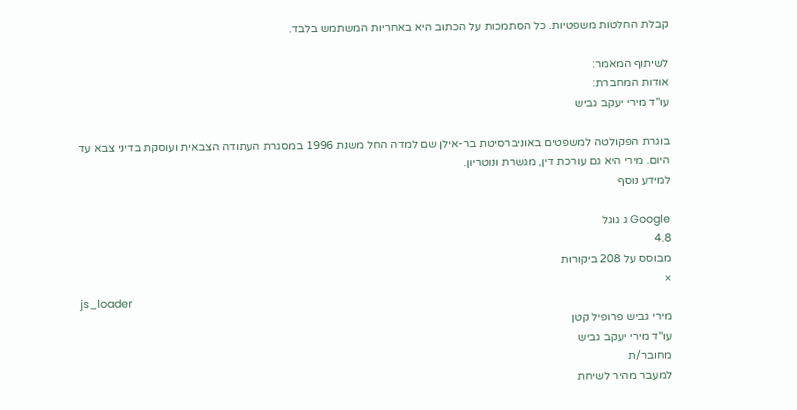קבלת החלטות משפטיות. כל הסתמכות על הכתוב היא באחריות המשתמש בלבד.

לשיתוף המאמר:
אודות המחברת:
עו"ד מירי יעקב גביש

בוגרת הפקולטה למשפטים באוניברסיטת בר-אילן שם למדה החל משנת 1996 במסגרת העתודה הצבאית ועוסקת בדיני צבא עד היום. מירי היא גם עורכת דין, מגשרת ונוטריון.
למידע נוסף

Google ג גוגל
4.8
מבוסס על 208 ביקורות
×
js_loader
מירי גביש פרופיל קטן
עו"ד מירי יעקב גביש
מחובר/ת
למעבר מהיר לשיחת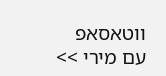ווטאסאפ
עם מירי >>